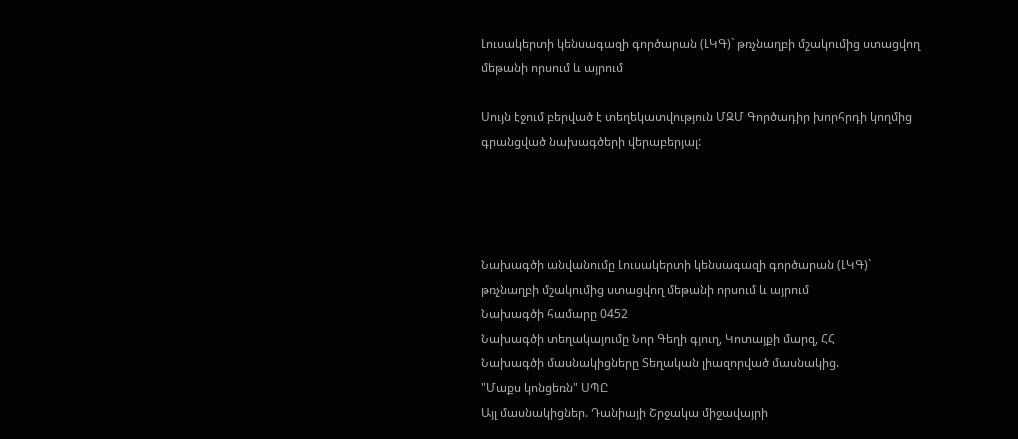Լուսակերտի կենսագազի գործարան (ԼԿԳ)` թռչնաղբի մշակումից ստացվող մեթանի որսում և այրում

Սույն էջում բերված է տեղեկատվություն ՄԶՄ Գործադիր խորհրդի կողմից գրանցված նախագծերի վերաբերյալ:




Նախագծի անվանումը Լուսակերտի կենսագազի գործարան (ԼԿԳ)` թռչնաղբի մշակումից ստացվող մեթանի որսում և այրում
Նախագծի համարը 0452
Նախագծի տեղակայումը Նոր Գեղի գյուղ, Կոտայքի մարզ, ՀՀ
Նախագծի մասնակիցները Տեղական լիազորված մասնակից.
"Մաքս կոնցեռն" ՍՊԸ
Այլ մասնակիցներ. Դանիայի Շրջակա միջավայրի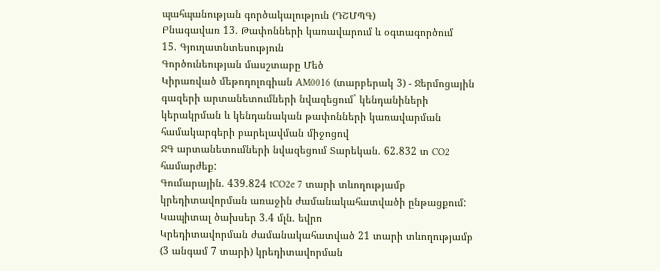պահպանության գործակալություն (ԴՇՄՊԳ)
Բնագավառ 13. Թափոնների կառավարում և օգտագործում
15. Գյուղատնտեսություն
Գործունեության մասշտաբը Մեծ
Կիրառված մեթոդոլոգիան AM0016 (տարբերակ 3) - Ջերմոցային գազերի արտանետումների նվազեցում` կենդանիների կերակրման և կենդանական թափոնների կառավարման համակարգերի բարելավման միջոցով
ՋԳ արտանետումների նվազեցում Տարեկան. 62.832 տ CO2 համարժեք:
Գումարային. 439.824 tCO2e 7 տարի տևողությամբ կրեդիտավորման առաջին ժամանակահատվածի ընթացքում:
Կապիտալ ծախսեր 3.4 մլն. եվրո
Կրեդիտավորման ժամանակահատված 21 տարի տևողությամբ (3 անգամ 7 տարի) կրեդիտավորման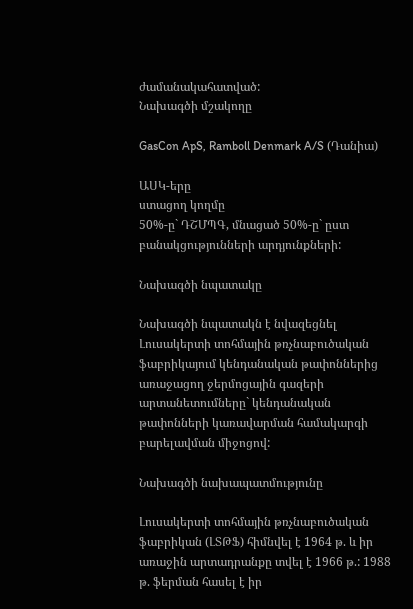ժամանակահատված:
Նախագծի մշակողը

GasCon ApS, Ramboll Denmark A/S (Դանիա)

ԱՍԿ-երը
ստացող կողմը
50%-ը` ԴՇՄՊԳ, մնացած 50%-ը` ըստ բանակցությունների արդյունքների:

Նախագծի նպատակը

Նախագծի նպատակն է նվազեցնել Լուսակերտի տոհմային թռչնաբուծական ֆաբրիկայում կենդանական թափոններից առաջացող ջերմոցային գազերի արտանետումները` կենդանական թափոնների կառավարման համակարգի բարելավման միջոցով:

Նախագծի նախապատմությունը

Լուսակերտի տոհմային թռչնաբուծական ֆաբրիկան (ԼՏԹՖ) հիմնվել է 1964 թ. և իր առաջին արտադրանքը տվել է 1966 թ.: 1988 թ. ֆերման հասել է իր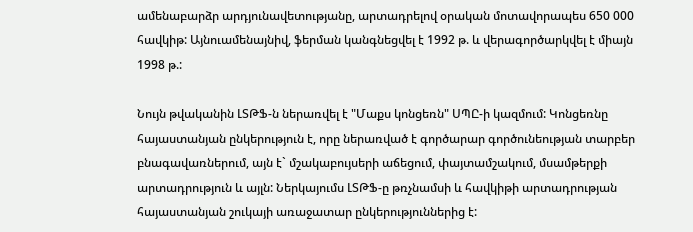ամենաբարձր արդյունավետությանը, արտադրելով օրական մոտավորապես 650 000 հավկիթ: Այնուամենայնիվ, ֆերման կանգնեցվել է 1992 թ. և վերագործարկվել է միայն 1998 թ.:

Նույն թվականին ԼՏԹՖ-ն ներառվել է "Մաքս կոնցեռն" ՍՊԸ-ի կազմում: Կոնցեռնը հայաստանյան ընկերություն է, որը ներառված է գործարար գործունեության տարբեր բնագավառներում, այն է` մշակաբույսերի աճեցում, փայտամշակում, մսամթերքի արտադրություն և այլն: Ներկայումս ԼՏԹՖ-ը թռչնամսի և հավկիթի արտադրության հայաստանյան շուկայի առաջատար ընկերություններից է: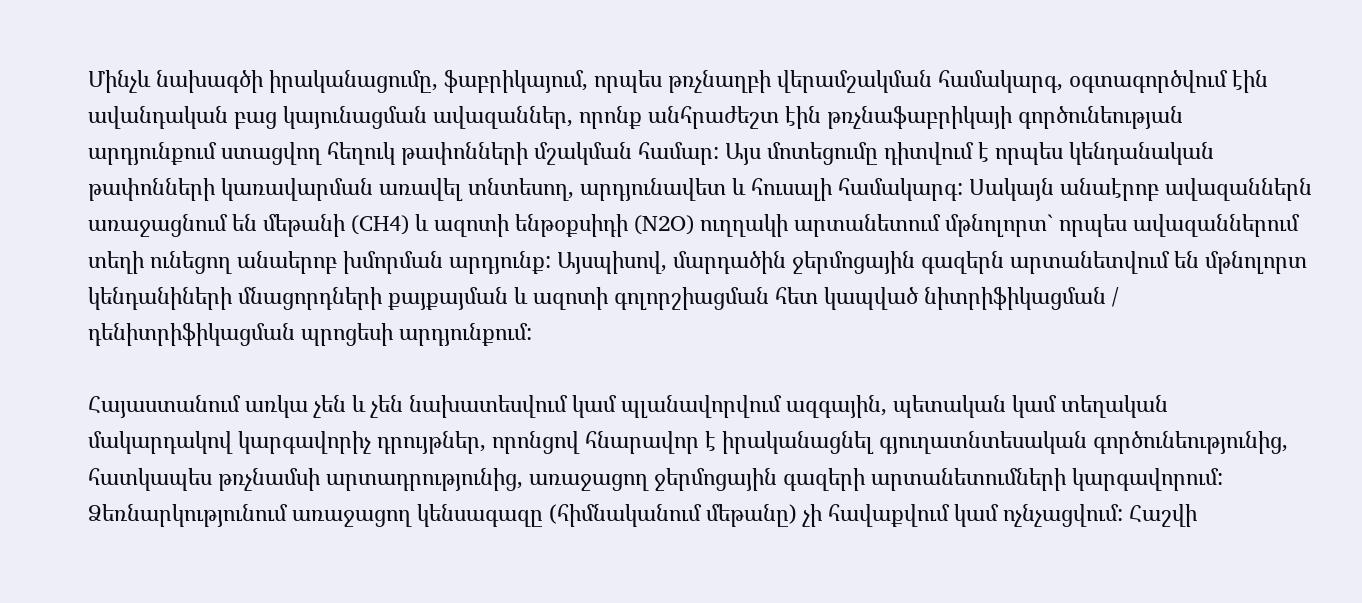Մինչև նախագծի իրականացումը, ֆաբրիկայում, որպես թռչնաղբի վերամշակման համակարգ, օգտագործվում էին ավանդական բաց կայունացման ավազաններ, որոնք անհրաժեշտ էին թռչնաֆաբրիկայի գործունեության արդյունքում ստացվող հեղուկ թափոնների մշակման համար: Այս մոտեցումը դիտվում է որպես կենդանական թափոնների կառավարման առավել տնտեսող, արդյունավետ և հուսալի համակարգ: Սակայն անաէրոբ ավազաններն առաջացնում են մեթանի (CH4) և ազոտի ենթօքսիդի (N2O) ուղղակի արտանետում մթնոլորտ` որպես ավազաններում տեղի ունեցող անաերոբ խմորման արդյունք: Այսպիսով, մարդածին ջերմոցային գազերն արտանետվում են մթնոլորտ կենդանիների մնացորդների քայքայման և ազոտի գոլորշիացման հետ կապված նիտրիֆիկացման / դենիտրիֆիկացման պրոցեսի արդյունքում:

Հայաստանում առկա չեն և չեն նախատեսվում կամ պլանավորվում ազգային, պետական կամ տեղական մակարդակով կարգավորիչ դրույթներ, որոնցով հնարավոր է իրականացնել գյուղատնտեսական գործունեությունից, հատկապես թռչնամսի արտադրությունից, առաջացող ջերմոցային գազերի արտանետումների կարգավորում: Ձեռնարկությունում առաջացող կենսագազը (հիմնականում մեթանը) չի հավաքվում կամ ոչնչացվում: Հաշվի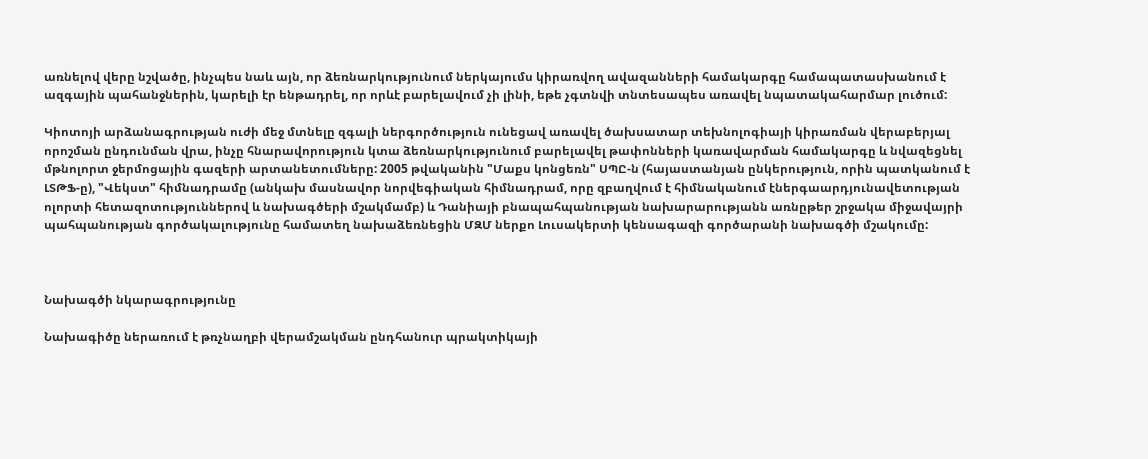առնելով վերը նշվածը, ինչպես նաև այն, որ ձեռնարկությունում ներկայումս կիրառվող ավազանների համակարգը համապատասխանում է ազգային պահանջներին, կարելի էր ենթադրել, որ որևէ բարելավում չի լինի, եթե չգտնվի տնտեսապես առավել նպատակահարմար լուծում:

Կիոտոյի արձանագրության ուժի մեջ մտնելը զգալի ներգործություն ունեցավ առավել ծախսատար տեխնոլոգիայի կիրառման վերաբերյալ որոշման ընդունման վրա, ինչը հնարավորություն կտա ձեռնարկությունում բարելավել թափոնների կառավարման համակարգը և նվազեցնել մթնոլորտ ջերմոցային գազերի արտանետումները: 2005 թվականին "Մաքս կոնցեռն" ՍՊԸ-ն (հայաստանյան ընկերություն, որին պատկանում է ԼՏԹՖ-ը), "Վեկստ" հիմնադրամը (անկախ մասնավոր նորվեգիական հիմնադրամ, որը զբաղվում է հիմնականում էներգաարդյունավետության ոլորտի հետազոտություններով և նախագծերի մշակմամբ) և Դանիայի բնապահպանության նախարարությանն առնըթեր շրջակա միջավայրի պահպանության գործակալությունը համատեղ նախաձեռնեցին ՄԶՄ ներքո Լուսակերտի կենսագազի գործարանի նախագծի մշակումը:



Նախագծի նկարագրությունը

Նախագիծը ներառում է թռչնաղբի վերամշակման ընդհանուր պրակտիկայի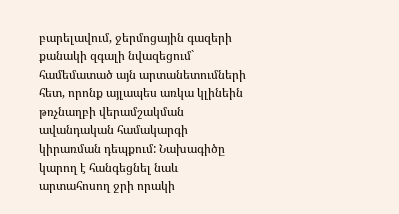բարելավում, ջերմոցային գազերի քանակի զգալի նվազեցում` համեմատած այն արտանետումների հետ, որոնք այլապես առկա կլինեին թռչնաղբի վերամշակման ավանդական համակարգի կիրառման դեպքում: Նախագիծը կարող է հանգեցնել նաև արտահոսող ջրի որակի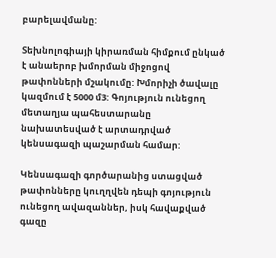բարելավմանը:

Տեխնոլոգիայի կիրառման հիմքում ընկած է անաերոբ խմորման միջոցով թափոնների մշակումը: Խմորիչի ծավալը կազմում է 5000 մ3: Գոյություն ունեցող մետաղյա պահեստարանը նախատեսված է արտադրված կենսագազի պաշարման համար:

Կենսագազի գործարանից ստացված թափոնները կուղղվեն դեպի գոյություն ունեցող ավազաններ, իսկ հավաքված գազը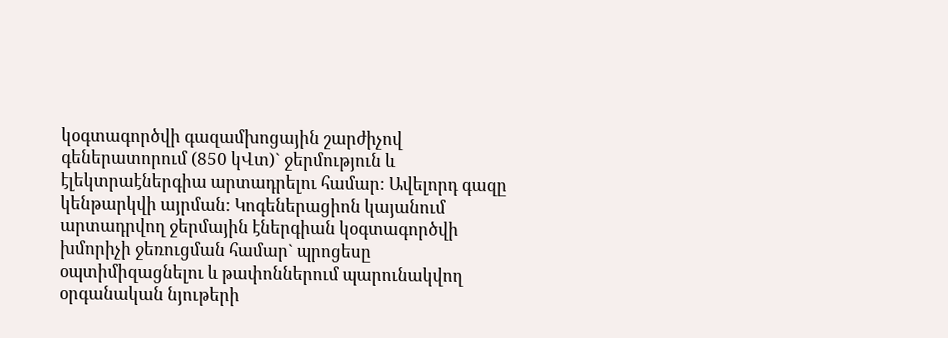կօգտագործվի գազամխոցային շարժիչով գեներատորում (850 կՎտ)` ջերմություն և էլեկտրաէներգիա արտադրելու համար: Ավելորդ գազը կենթարկվի այրման: Կոգեներացիոն կայանում արտադրվող ջերմային էներգիան կօգտագործվի խմորիչի ջեռուցման համար` պրոցեսը օպտիմիզացնելու և թափոններում պարունակվող օրգանական նյութերի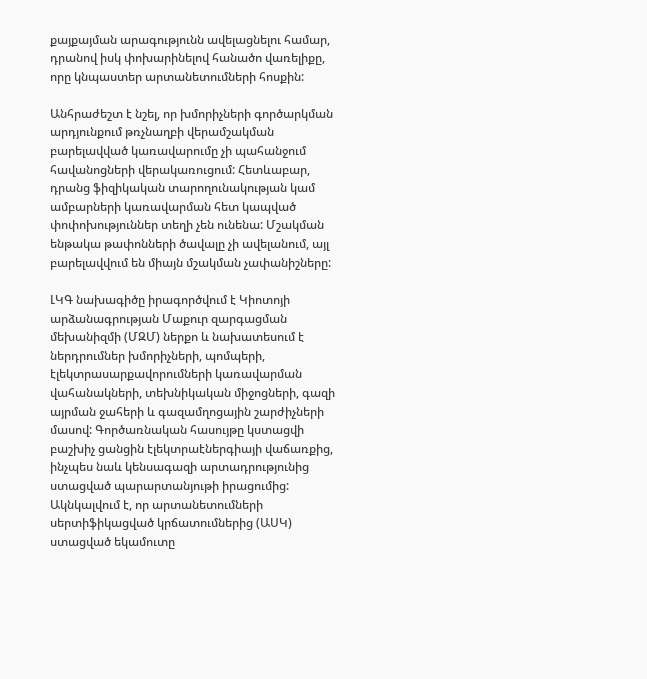քայքայման արագությունն ավելացնելու համար, դրանով իսկ փոխարինելով հանածո վառելիքը, որը կնպաստեր արտանետումների հոսքին:

Անհրաժեշտ է նշել, որ խմորիչների գործարկման արդյունքում թռչնաղբի վերամշակման բարելավված կառավարումը չի պահանջում հավանոցների վերակառուցում: Հետևաբար, դրանց ֆիզիկական տարողունակության կամ ամբարների կառավարման հետ կապված փոփոխություններ տեղի չեն ունենա: Մշակման ենթակա թափոնների ծավալը չի ավելանում, այլ բարելավվում են միայն մշակման չափանիշները:

ԼԿԳ նախագիծը իրագործվում է Կիոտոյի արձանագրության Մաքուր զարգացման մեխանիզմի (ՄԶՄ) ներքո և նախատեսում է ներդրումներ խմորիչների, պոմպերի, էլեկտրասարքավորումների կառավարման վահանակների, տեխնիկական միջոցների, գազի այրման ջահերի և գազամղոցային շարժիչների մասով: Գործառնական հասույթը կստացվի բաշխիչ ցանցին էլեկտրաէներգիայի վաճառքից, ինչպես նաև կենսագազի արտադրությունից ստացված պարարտանյութի իրացումից: Ակնկալվում է, որ արտանետումների սերտիֆիկացված կրճատումներից (ԱՍԿ) ստացված եկամուտը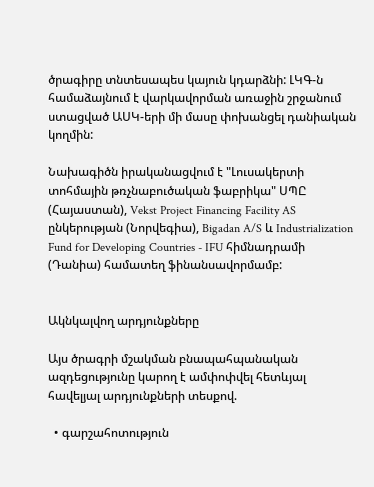ծրագիրը տնտեսապես կայուն կդարձնի: ԼԿԳ-ն համաձայնում է վարկավորման առաջին շրջանում ստացված ԱՍԿ-երի մի մասը փոխանցել դանիական կողմին:

Նախագիծն իրականացվում է "Լուսակերտի տոհմային թռչնաբուծական ֆաբրիկա" ՍՊԸ (Հայաստան), Vekst Project Financing Facility AS ընկերության (Նորվեգիա), Bigadan A/S և Industrialization Fund for Developing Countries - IFU հիմնադրամի (Դանիա) համատեղ ֆինանսավորմամբ:


Ակնկալվող արդյունքները

Այս ծրագրի մշակման բնապահպանական ազդեցությունը կարող է ամփոփվել հետևյալ հավելյալ արդյունքների տեսքով.

  • գարշահոտություն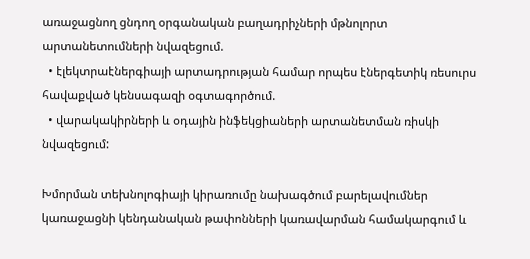առաջացնող ցնդող օրգանական բաղադրիչների մթնոլորտ արտանետումների նվազեցում.
  • էլեկտրաէներգիայի արտադրության համար որպես էներգետիկ ռեսուրս հավաքված կենսագազի օգտագործում.
  • վարակակիրների և օդային ինֆեկցիաների արտանետման ռիսկի նվազեցում:

Խմորման տեխնոլոգիայի կիրառումը նախագծում բարելավումներ կառաջացնի կենդանական թափոնների կառավարման համակարգում և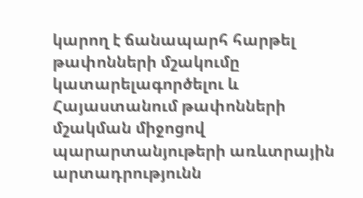կարող է ճանապարհ հարթել թափոնների մշակումը կատարելագործելու և Հայաստանում թափոնների մշակման միջոցով պարարտանյութերի առևտրային արտադրությունն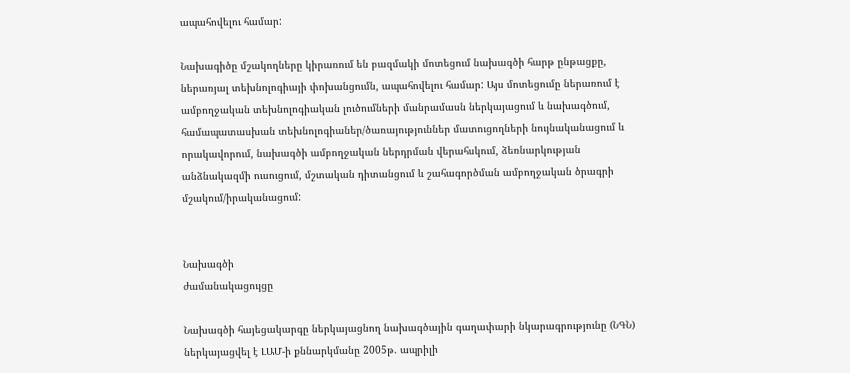ապահովելու համար:

Նախագիծը մշակողները կիրառում են բազմակի մոտեցում նախագծի հարթ ընթացքը, ներառյալ տեխնոլոգիայի փոխանցումն, ապահովելու համար: Այս մոտեցումը ներառում է ամբողջական տեխնոլոգիական լուծումների մանրամասն ներկայացում և նախագծում, համապատասխան տեխնոլոգիաներ/ծառայություններ մատուցողների նույնականացում և որակավորում, նախագծի ամբողջական ներդրման վերահսկում, ձեռնարկության անձնակազմի ուսուցում, մշտական դիտանցում և շահագործման ամբողջական ծրագրի մշակում/իրականացում:


Նախագծի
ժամանակացույցը

Նախագծի հայեցակարգը ներկայացնող նախագծային գաղափարի նկարագրությունը (ՆԳՆ) ներկայացվել է ԼԱՄ-ի քննարկմանը 2005թ. ապրիլի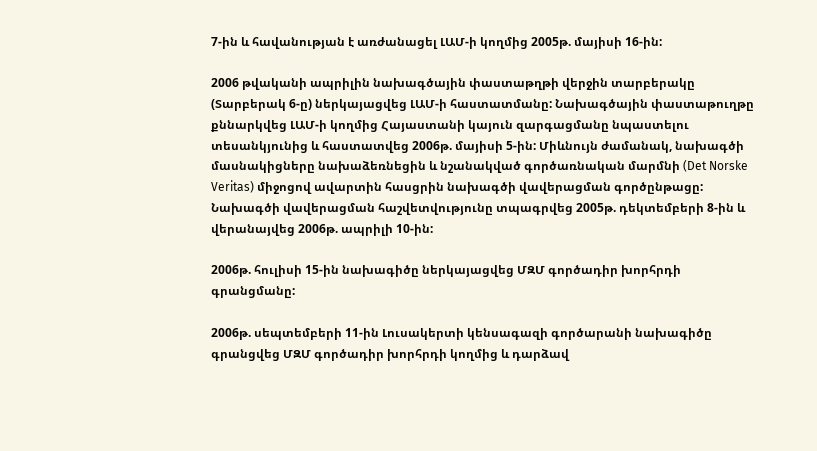7-ին և հավանության է առժանացել ԼԱՄ-ի կողմից 2005թ. մայիսի 16-ին:

2006 թվականի ապրիլին նախագծային փաստաթղթի վերջին տարբերակը (Տարբերակ 6-ը) ներկայացվեց ԼԱՄ-ի հաստատմանը: Նախագծային փաստաթուղթը քննարկվեց ԼԱՄ-ի կողմից Հայաստանի կայուն զարգացմանը նպաստելու տեսանկյունից և հաստատվեց 2006թ. մայիսի 5-ին: Միևնույն ժամանակ, նախագծի մասնակիցները նախաձեռնեցին և նշանակված գործառնական մարմնի (Det Norske Veritas) միջոցով ավարտին հասցրին նախագծի վավերացման գործընթացը: Նախագծի վավերացման հաշվետվությունը տպագրվեց 2005թ. դեկտեմբերի 8-ին և վերանայվեց 2006թ. ապրիլի 10-ին:

2006թ. հուլիսի 15-ին նախագիծը ներկայացվեց ՄԶՄ գործադիր խորհրդի գրանցմանը:

2006թ. սեպտեմբերի 11-ին Լուսակերտի կենսագազի գործարանի նախագիծը գրանցվեց ՄԶՄ գործադիր խորհրդի կողմից և դարձավ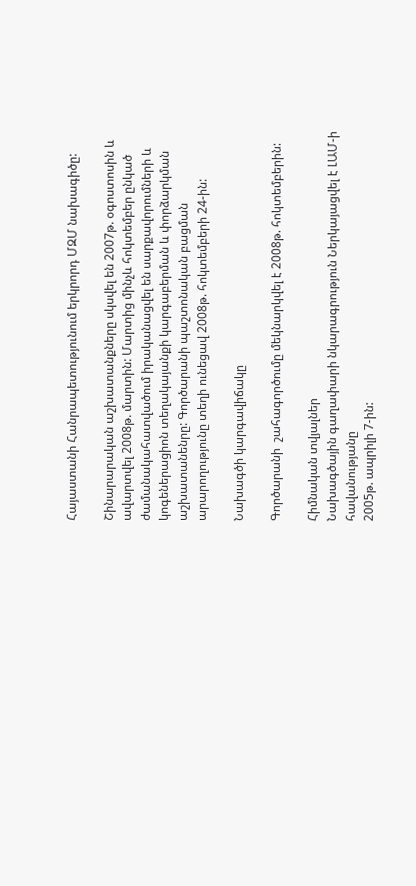Հայաստանի Հանրապետությունում երկրորդ ՄԶՄ նախագիծը:

Շինարարական աշխատանքները սկսվել են 2007թ. օգոստոսին և ավարտվել 2008թ. մարտին: Մարտից մինչև հոկտեմբեր ընկած ժամանակահատվածում իրականացվել են սարքավորումների և կոգեներացիոն տեղակայանքի կարգաբերման և փորձարկման աշխատանենրը: Գործարանի պաշտոնական բացման արարողությունը տեղի ունեցավ 2008թ. հոկտեմբերի 24-ին:

Նախագծի կարգավիճակը

Գործարանի  շահագործումը մեկնարկվել է 2008թ. հոկտեմբերին:

Հիմնական տվյալներ
Նախագծային գաղափարի նկարագրություն Ներկայացվել է ԼԱՄ-ի հավանությանը
2005թ. ապրիլի 7-ին: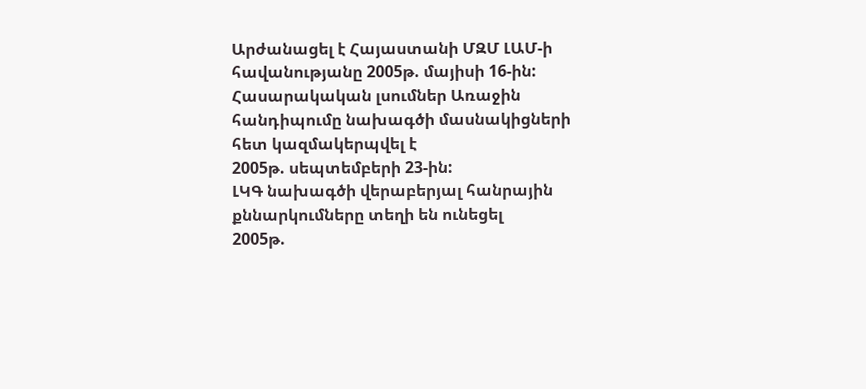Արժանացել է Հայաստանի ՄԶՄ ԼԱՄ-ի հավանությանը 2005թ. մայիսի 16-ին:
Հասարակական լսումներ Առաջին հանդիպումը նախագծի մասնակիցների հետ կազմակերպվել է
2005թ. սեպտեմբերի 23-ին:
ԼԿԳ նախագծի վերաբերյալ հանրային քննարկումները տեղի են ունեցել
2005թ.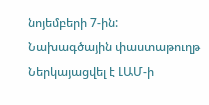նոյեմբերի 7-ին:
Նախագծային փաստաթուղթ Ներկայացվել է ԼԱՄ-ի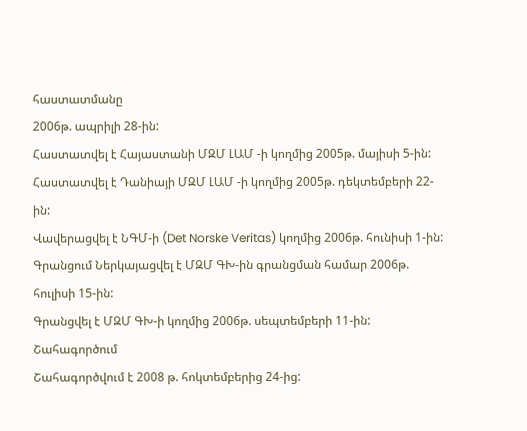հաստատմանը
2006թ. ապրիլի 28-ին:
Հաստատվել է Հայաստանի ՄԶՄ ԼԱՄ -ի կողմից 2005թ. մայիսի 5-ին:
Հաստատվել է Դանիայի ՄԶՄ ԼԱՄ -ի կողմից 2005թ. դեկտեմբերի 22-ին:
Վավերացվել է ՆԳՄ-ի (Det Norske Veritas) կողմից 2006թ. հունիսի 1-ին:
Գրանցում Ներկայացվել է ՄԶՄ ԳԽ-ին գրանցման համար 2006թ. հուլիսի 15-ին:
Գրանցվել է ՄԶՄ ԳԽ-ի կողմից 2006թ. սեպտեմբերի 11-ին:
Շահագործում
Շահագործվում է 2008 թ. հոկտեմբերից 24-ից: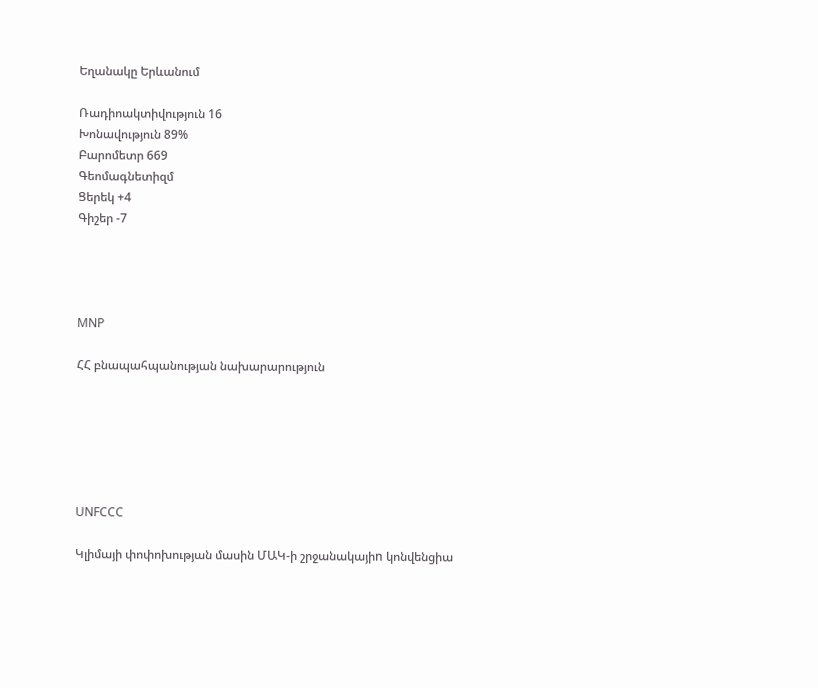Եղանակը Երևանում

Ռադիոակտիվություն 16
Խոնավություն 89%
Բարոմետր 669
Գեոմագնետիզմ
Ցերեկ +4
Գիշեր -7




MNP

ՀՀ բնապահպանության նախարարություն






UNFCCC

Կլիմայի փոփոխության մասին ՄԱԿ-ի շրջանակայիn կոնվենցիա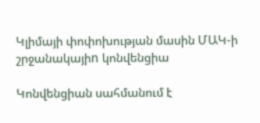Կլիմայի փոփոխության մասին ՄԱԿ-ի շրջանակայիn կոնվենցիա

Կոնվենցիան սահմանում է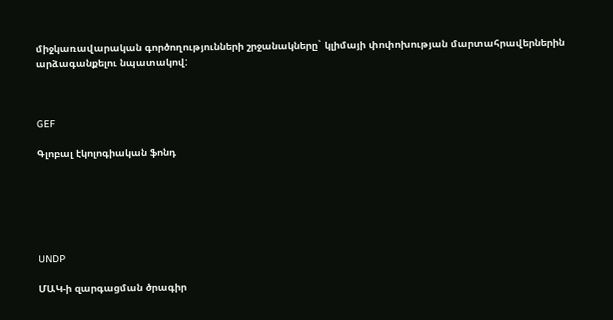միջկառավարական գործողությունների շրջանակները` կլիմայի փոփոխության մարտահրավերներին արձագանքելու նպատակով:



GEF

Գլոբալ էկոլոգիական ֆոնդ






UNDP

ՄԱԿ-ի զարգացման ծրագիր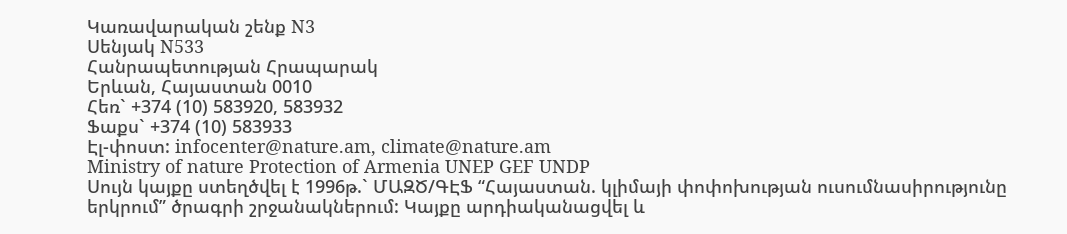Կառավարական շենք N3
Սենյակ N533
Հանրապետության Հրապարակ
Երևան, Հայաստան 0010
Հեռ` +374 (10) 583920, 583932
Ֆաքս` +374 (10) 583933
Էլ-փոստ: infocenter@nature.am, climate@nature.am
Ministry of nature Protection of Armenia UNEP GEF UNDP
Սույն կայքը ստեղծվել է 1996թ.` ՄԱԶԾ/ԳԷՖ “Հայաստան. կլիմայի փոփոխության ուսումնասիրությունը երկրում” ծրագրի շրջանակներում: Կայքը արդիականացվել և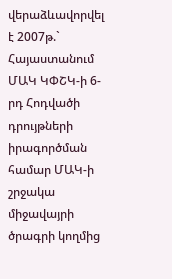վերաձևավորվել է 2007թ.` Հայաստանում ՄԱԿ ԿՓՇԿ-ի 6-րդ Հոդվածի դրույթների իրագործման համար ՄԱԿ-ի շրջակա միջավայրի ծրագրի կողմից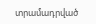տրամադրված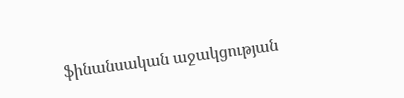ֆինանսական աջակցության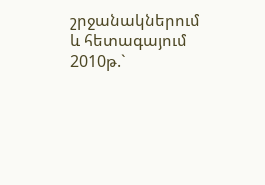շրջանակներում և հետագայում 2010թ.`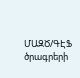ՄԱԶԾ/ԳԷՖ ծրագրերի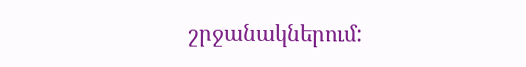շրջանակներում: